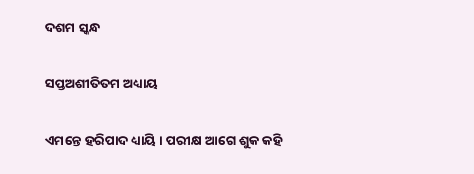ଦଶମ ସ୍କନ୍ଧ

ସପ୍ତଅଶୀତିତମ ଅଧ୍ୟାୟ

ଏମନ୍ତେ ହରିପାଦ ଧ୍ୟାୟି । ପରୀକ୍ଷ ଆଗେ ଶୁକ କହି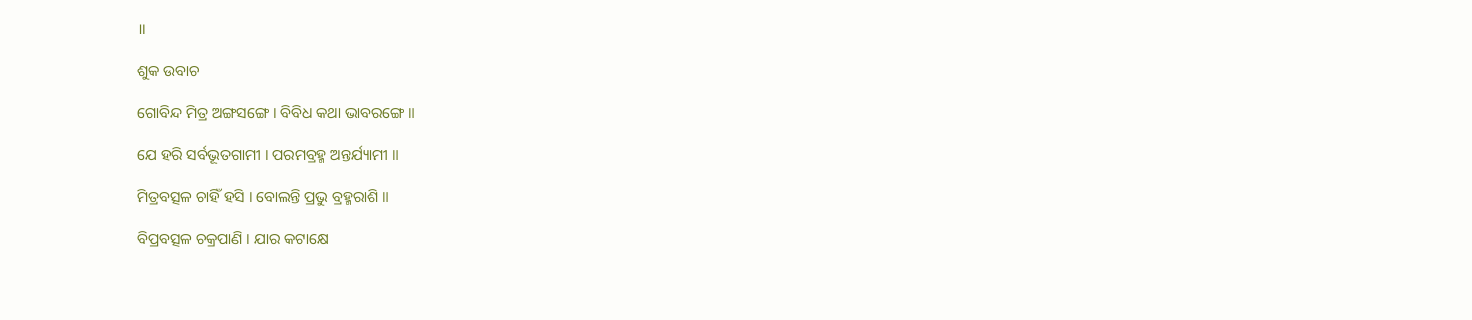॥

ଶୁକ ଉବାଚ

ଗୋବିନ୍ଦ ମିତ୍ର ଅଙ୍ଗସଙ୍ଗେ । ବିବିଧ କଥା ଭାବରଙ୍ଗେ ॥

ଯେ ହରି ସର୍ବଭୂତଗାମୀ । ପରମବ୍ରହ୍ମ ଅନ୍ତର୍ଯ୍ୟାମୀ ॥

ମିତ୍ରବତ୍ସଳ ଚାହିଁ ହସି । ବୋଲନ୍ତି ପ୍ରଭୁ ବ୍ରହ୍ମରାଶି ॥

ବିପ୍ରବତ୍ସଳ ଚକ୍ରପାଣି । ଯାର କଟାକ୍ଷେ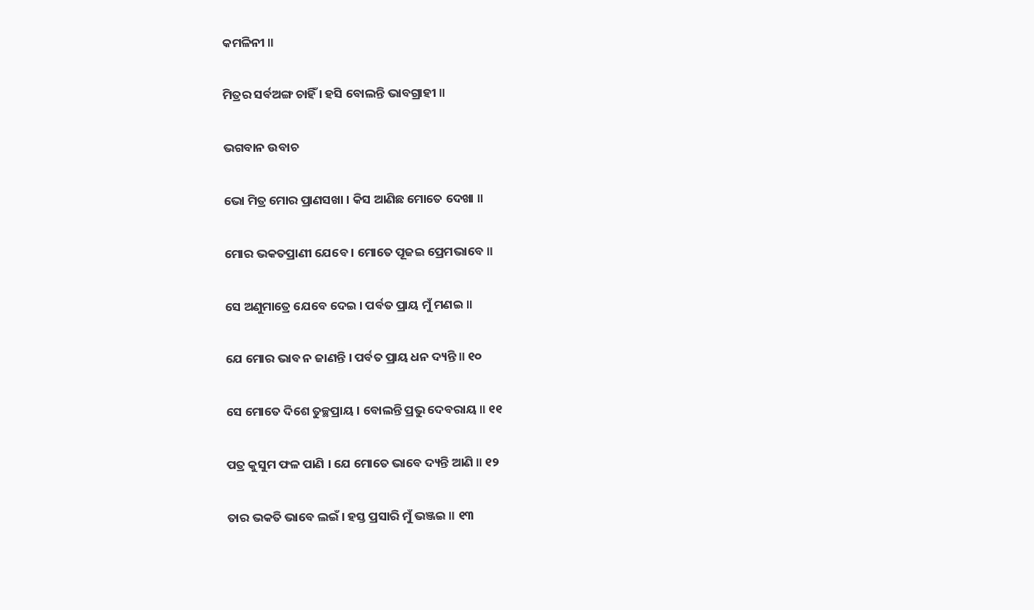କମଳିନୀ ॥

ମିତ୍ରର ସର୍ବଅଙ୍ଗ ଚାହିଁ । ହସି ବୋଲନ୍ତି ଭାବଗ୍ରାହୀ ॥

ଭଗବାନ ଉବାଚ

ଭୋ ମିତ୍ର ମୋର ପ୍ରାଣସଖା । କିସ ଆଣିଛ ମୋତେ ଦେଖା ॥

ମୋର ଭକତପ୍ରାଣୀ ଯେବେ । ମୋତେ ପୂଜଇ ପ୍ରେମଭାବେ ॥

ସେ ଅଣୁମାତ୍ରେ ଯେବେ ଦେଇ । ପର୍ବତ ପ୍ରାୟ ମୁଁ ମଣଇ ॥

ଯେ ମୋର ଭାବ ନ ଜାଣନ୍ତି । ପର୍ବତ ପ୍ରାୟ ଧନ ଦ୍ୟନ୍ତି ॥ ୧୦

ସେ ମୋତେ ଦିଶେ ତୁଚ୍ଛପ୍ରାୟ । ବୋଲନ୍ତି ପ୍ରଭୁ ଦେବରାୟ ॥ ୧୧

ପତ୍ର କୁସୁମ ଫଳ ପାଣି । ଯେ ମୋତେ ଭାବେ ଦ୍ୟନ୍ତି ଆଣି ॥ ୧୨

ତାର ଭକତି ଭାବେ ଲଇଁ । ହସ୍ତ ପ୍ରସାରି ମୁଁ ଭଞ୍ଜଇ ॥ ୧୩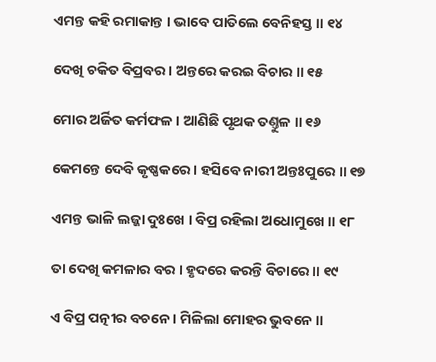ଏମନ୍ତ କହି ରମାକାନ୍ତ । ଭାବେ ପାତିଲେ ବେନିହସ୍ତ ॥ ୧୪

ଦେଖି ଚକିତ ବିପ୍ରବର । ଅନ୍ତରେ କରଇ ବିଚାର ॥ ୧୫

ମୋର ଅର୍ଜିତ କର୍ମଫଳ । ଆଣିଛି ପୃଥକ ତଣ୍ତୁଳ ॥ ୧୬

କେମନ୍ତେ ଦେବି କୃଷ୍ଣକରେ । ହସିବେ ନାରୀ ଅନ୍ତଃପୁରେ ॥ ୧୭

ଏମନ୍ତ ଭାଳି ଲଜ୍ଜା ଦୁଃଖେ । ବିପ୍ର ରହିଲା ଅଧୋମୁଖେ ॥ ୧୮

ତା ଦେଖି କମଳାର ବର । ହୃଦରେ କରନ୍ତି ବିଚାରେ ॥ ୧୯

ଏ ବିପ୍ର ପତ୍ନୀର ବଚନେ । ମିଳିଲା ମୋହର ଭୁବନେ ॥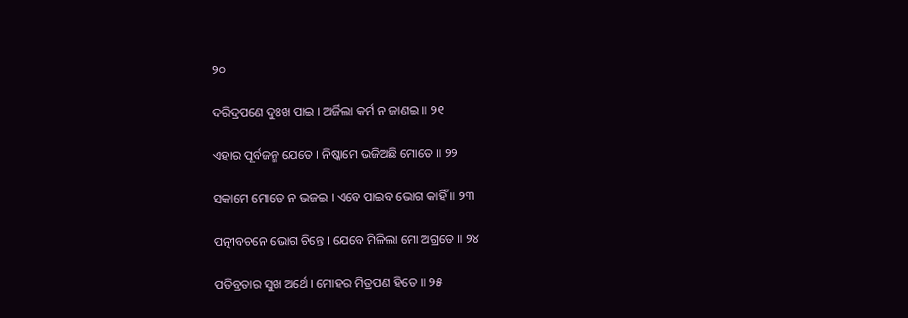୨୦

ଦରିଦ୍ରପଣେ ଦୁଃଖ ପାଇ । ଅର୍ଜିଲା କର୍ମ ନ ଜାଣଇ ॥ ୨୧

ଏହାର ପୂର୍ବଜନ୍ମ ଯେତେ । ନିଷ୍କାମେ ଭଜିଅଛି ମୋତେ ॥ ୨୨

ସକାମେ ମୋତେ ନ ଭଜଇ । ଏବେ ପାଇବ ଭୋଗ କାହିଁ ॥ ୨୩

ପତ୍ନୀବଚନେ ଭୋଗ ଚିନ୍ତେ । ଯେବେ ମିଳିଲା ମୋ ଅଗ୍ରତେ ॥ ୨୪

ପତିବ୍ରତାର ସୁଖ ଅର୍ଥେ । ମୋହର ମିତ୍ରପଣ ହିତେ ॥ ୨୫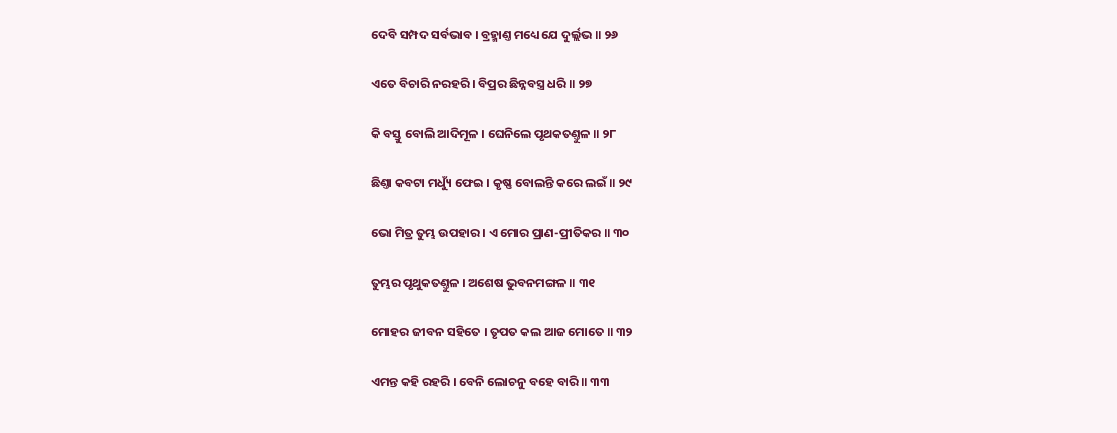ଦେବି ସମ୍ପଦ ସର୍ବଭାବ । ବ୍ରହ୍ମାଣ୍ତ ମଧ୍ୟେ ଯେ ଦୁର୍ଲ୍ଲଭ ॥ ୨୬

ଏତେ ବିଚାରି ନରହରି । ବିପ୍ରର ଛିନ୍ନବସ୍ତ୍ର ଧରି ॥ ୨୭

କି ବସ୍ତୁ ବୋଲି ଆଦିମୂଳ । ଘେନିଲେ ପୃଥକତଣ୍ତୁଳ ॥ ୨୮

ଛିଣ୍ତା କବଟା ମଧ୍ୟୁଁ ଫେଇ । କୃଷ୍ଣ ବୋଲନ୍ତି କରେ ଲଇଁ ॥ ୨୯

ଭୋ ମିତ୍ର ତୁମ୍ଭ ଉପହାର । ଏ ମୋର ପ୍ରାଣ-ପ୍ରୀତିକର ॥ ୩୦

ତୁମ୍ଭର ପୃଥୁକତଣ୍ତୁଳ । ଅଶେଷ ଭୁବନମଙ୍ଗଳ ॥ ୩୧

ମୋହର ଜୀବନ ସହିତେ । ତୃପତ କଲ ଆଜ ମୋତେ ॥ ୩୨

ଏମନ୍ତ କହି ରହରି । ବେନି ଲୋଚନୁ ବହେ ବାରି ॥ ୩୩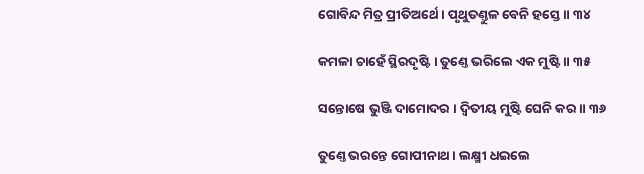ଗୋବିନ୍ଦ ମିତ୍ର ପ୍ରୀତିଅର୍ଥେ । ପୃଥୁତଣ୍ତୁଳ ବେନି ହସ୍ତେ ॥ ୩୪

କମଳା ଚାହେଁ ସ୍ଥିରଦୃଷ୍ଟି । ତୁଣ୍ତେ ଭରିଲେ ଏକ ମୁଷ୍ଟି ॥ ୩୫

ସନ୍ତୋଷେ ଭୁଞ୍ଜି ଦାମୋଦର । ଦ୍ୱିତୀୟ ମୁଷ୍ଟି ଘେନି କର ॥ ୩୬

ତୁଣ୍ତେ ଭରନ୍ତେ ଗୋପୀନାଥ । ଲକ୍ଷ୍ମୀ ଧଇଲେ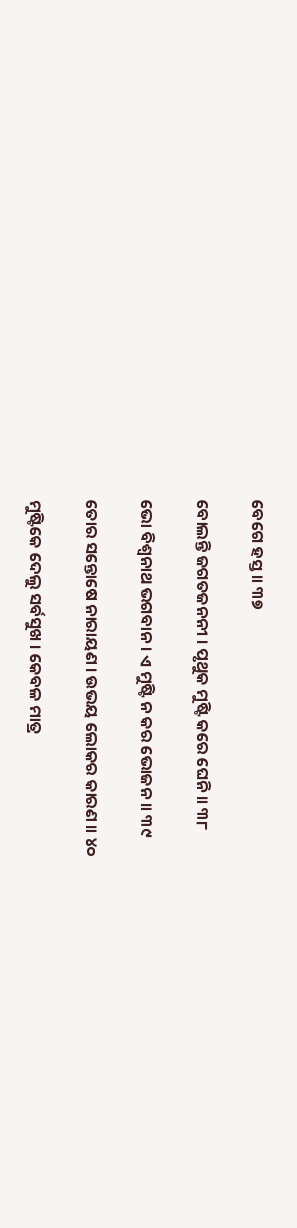ବେଗେ ହସ୍ତ ॥ ୩୭

ବୋଲନ୍ତି ଜଗତଜନନୀ । ପୃଥୁକ ମୁଷ୍ଟି କରେ ଘେନି ॥ ୩୮

ଭୋ ବିଶ୍ୱନାଥ ଭଗବାନ । ଏ ମୁଷ୍ଟି ନ କର ଭୋଜନ ॥ ୩୯

ତୋର ସନ୍ତୋଷେ ନାରାୟଣ । ଉଭୟ ଲୋକର କାରଣ ॥ ୪୦

ମୁଷ୍ଟିକେ ଦେଲୁ ସର୍ବସୁଖ । କେବଳ ମାତ୍ର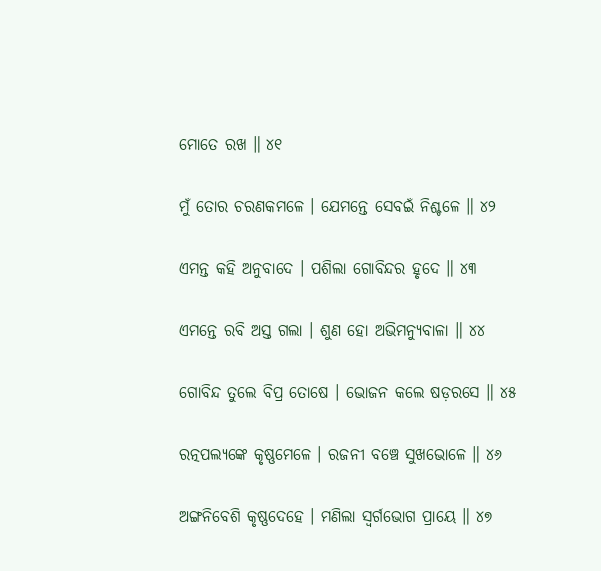ମୋତେ ରଖ ॥ ୪୧

ମୁଁ ତୋର ଚରଣକମଳେ । ଯେମନ୍ତେ ସେବଇଁ ନିଶ୍ଚଳେ ॥ ୪୨

ଏମନ୍ତ କହି ଅନୁବାଦେ । ପଶିଲା ଗୋବିନ୍ଦର ହୃଦେ ॥ ୪୩

ଏମନ୍ତେ ରବି ଅସ୍ତ ଗଲା । ଶୁଣ ହୋ ଅଭିମନ୍ୟୁବାଳା ॥ ୪୪

ଗୋବିନ୍ଦ ତୁଲେ ବିପ୍ର ତୋଷେ । ଭୋଜନ କଲେ ଷଡ଼ରସେ ॥ ୪୫

ରତ୍ନପଲ୍ୟଙ୍କେ କୃଷ୍ଣମେଳେ । ରଜନୀ ବଞ୍ଚେ ସୁଖଭୋଳେ ॥ ୪୬

ଅଙ୍ଗନିବେଶି କୃଷ୍ଣଦେହେ । ମଣିଲା ସ୍ୱର୍ଗଭୋଗ ପ୍ରାୟେ ॥ ୪୭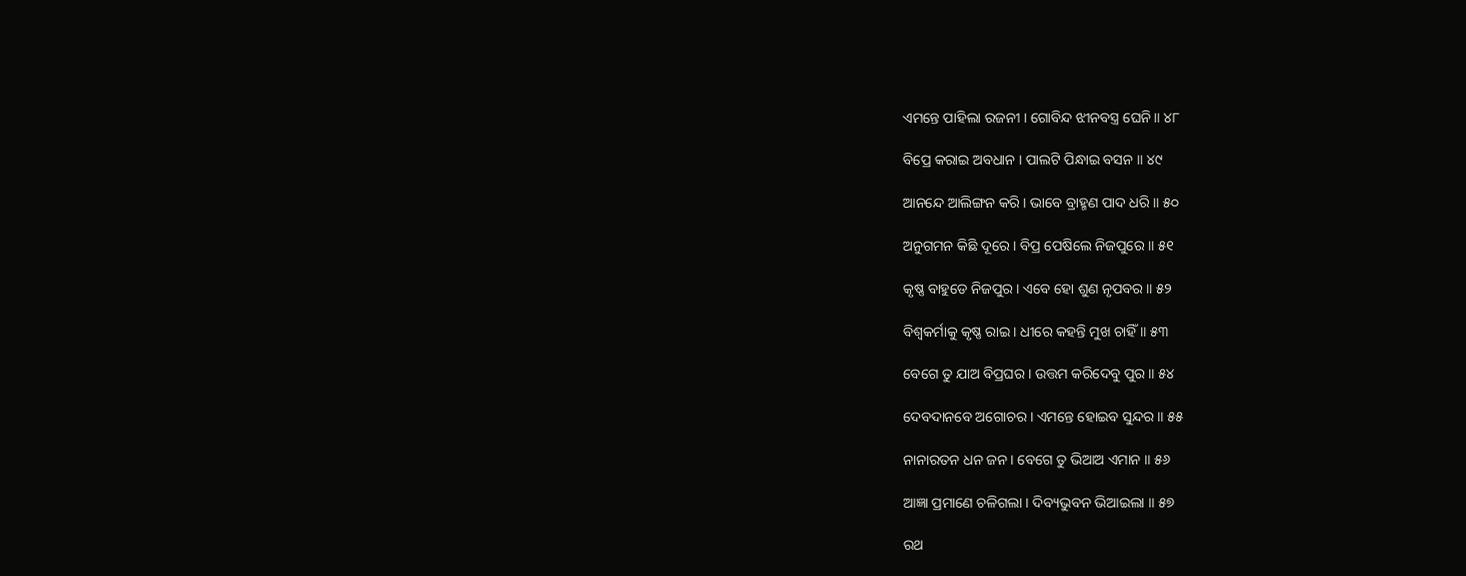ଏମନ୍ତେ ପାହିଲା ରଜନୀ । ଗୋବିନ୍ଦ ଝୀନବସ୍ତ୍ର ଘେନି ॥ ୪୮

ବିପ୍ରେ କରାଇ ଅବଧାନ । ପାଲଟି ପିନ୍ଧାଇ ବସନ ॥ ୪୯

ଆନନ୍ଦେ ଆଲିଙ୍ଗନ କରି । ଭାବେ ବ୍ରାହ୍ମଣ ପାଦ ଧରି ॥ ୫୦

ଅନୁଗମନ କିଛି ଦୂରେ । ବିପ୍ର ପେଷିଲେ ନିଜପୁରେ ॥ ୫୧

କୃଷ୍ଣ ବାହୁଡେ ନିଜପୁର । ଏବେ ହୋ ଶୁଣ ନୃପବର ॥ ୫୨

ବିଶ୍ୱକର୍ମାକୁ କୃଷ୍ଣ ରାଇ । ଧୀରେ କହନ୍ତି ମୁଖ ଚାହିଁ ॥ ୫୩

ବେଗେ ତୁ ଯାଅ ବିପ୍ରଘର । ଉତ୍ତମ କରିଦେବୁ ପୁର ॥ ୫୪

ଦେବଦାନବେ ଅଗୋଚର । ଏମନ୍ତେ ହୋଇବ ସୁନ୍ଦର ॥ ୫୫

ନାନାରତନ ଧନ ଜନ । ବେଗେ ତୁ ଭିଆଅ ଏମାନ ॥ ୫୬

ଆଜ୍ଞା ପ୍ରମାଣେ ଚଳିଗଲା । ଦିବ୍ୟଭୁବନ ଭିଆଇଲା ॥ ୫୭

ରଥ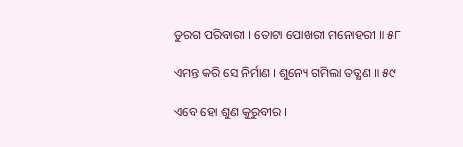ତୁରଗ ପରିବାରୀ । ତୋଟା ପୋଖରୀ ମନୋହରୀ ॥ ୫୮

ଏମନ୍ତ କରି ସେ ନିର୍ମାଣ । ଶୁନ୍ୟେ ଗମିଲା ତତ୍କ୍ଷଣ ॥ ୫୯

ଏବେ ହୋ ଶୁଣ କୁରୁବୀର ।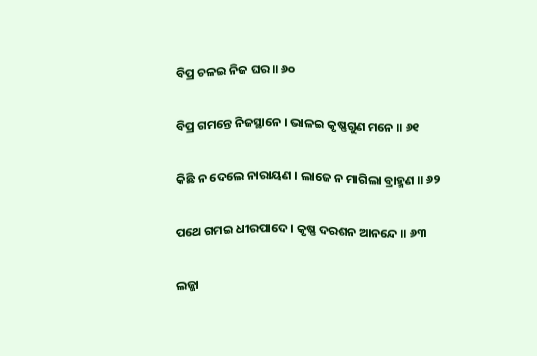ବିପ୍ର ଚଳଇ ନିଜ ଘର ॥ ୬୦

ବିପ୍ର ଗମନ୍ତେ ନିଜସ୍ଥାନେ । ଭାଳଇ କୃଷ୍ଣଗୁଣ ମନେ ॥ ୬୧

କିଛି ନ ଦେଲେ ନାରାୟଣ । ଲାଜେ ନ ମାଗିଲା ବ୍ରାହ୍ମଣ ॥ ୬୨

ପଥେ ଗମଇ ଧୀରପାଦେ । କୃଷ୍ଣ ଦରଶନ ଆନନ୍ଦେ ॥ ୬୩

ଲଜ୍ଜା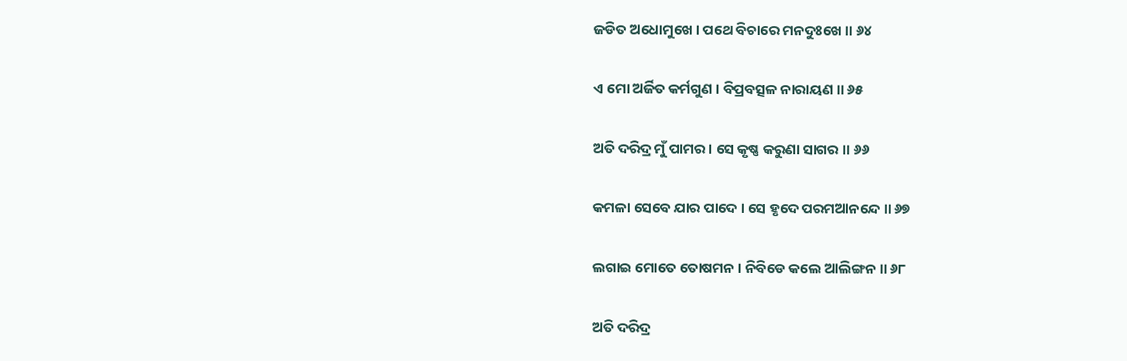ଜଡିତ ଅଧୋମୁଖେ । ପଥେ ବିଚାରେ ମନଦୁଃଖେ ॥ ୬୪

ଏ ମୋ ଅର୍ଜିତ କର୍ମଗୁଣ । ବିପ୍ରବତ୍ସଳ ନାରାୟଣ ॥ ୬୫

ଅତି ଦରିଦ୍ର ମୁଁ ପାମର । ସେ କୃଷ୍ଣ କରୁଣା ସାଗର ॥ ୬୬

କମଳା ସେବେ ଯାର ପାଦେ । ସେ ହୃଦେ ପରମଆନନ୍ଦେ ॥ ୬୭

ଲଗାଇ ମୋତେ ତୋଷମନ । ନିବିଡେ କଲେ ଆଲିଙ୍ଗନ ॥ ୬୮

ଅତି ଦରିଦ୍ର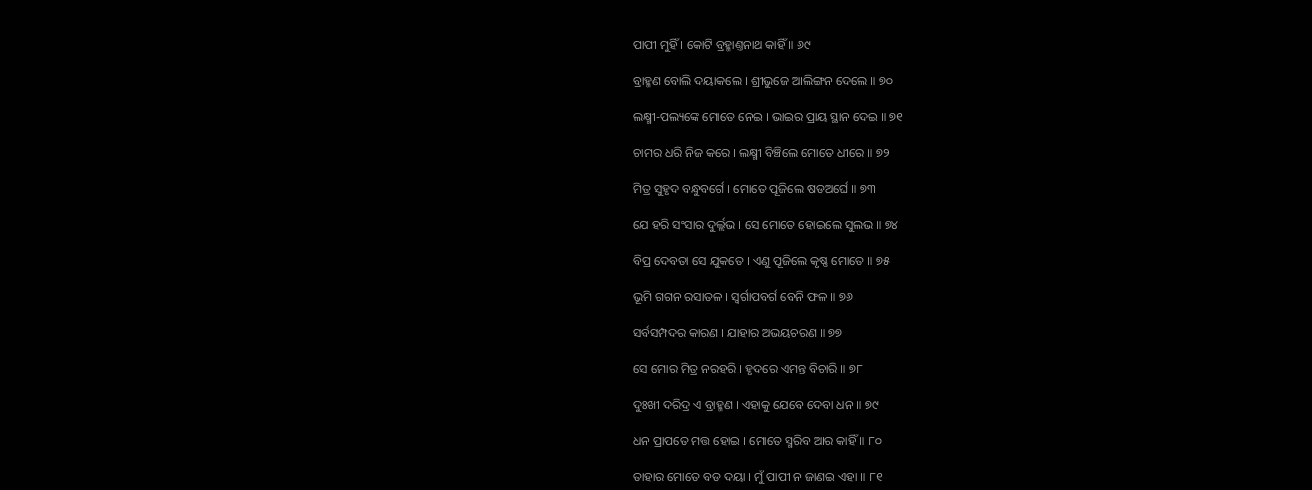ପାପୀ ମୁହିଁ । କୋଟି ବ୍ରହ୍ମାଣ୍ତନାଥ କାହିଁ ॥ ୬୯

ବ୍ରାହ୍ମଣ ବୋଲି ଦୟାକଲେ । ଶ୍ରୀଭୁଜେ ଆଲିଙ୍ଗନ ଦେଲେ ॥ ୭୦

ଲକ୍ଷ୍ମୀ-ପଲ୍ୟଙ୍କେ ମୋତେ ନେଇ । ଭାଇର ପ୍ରାୟ ସ୍ଥାନ ଦେଇ ॥ ୭୧

ଚାମର ଧରି ନିଜ କରେ । ଲକ୍ଷ୍ମୀ ବିଞ୍ଚିଲେ ମୋତେ ଧୀରେ ॥ ୭୨

ମିତ୍ର ସୁହୃଦ ବନ୍ଧୁବର୍ଗେ । ମୋତେ ପୂଜିଲେ ଷଡଅର୍ଘେ ॥ ୭୩

ଯେ ହରି ସଂସାର ଦୁର୍ଲ୍ଲଭ । ସେ ମୋତେ ହୋଇଲେ ସୁଲଭ ॥ ୭୪

ବିପ୍ର ଦେବତା ସେ ଯୁକତେ । ଏଣୁ ପୂଜିଲେ କୃଷ୍ଣ ମୋତେ ॥ ୭୫

ଭୂମି ଗଗନ ରସାତଳ । ସ୍ୱର୍ଗାପବର୍ଗ ବେନି ଫଳ ॥ ୭୬

ସର୍ବସମ୍ପଦର କାରଣ । ଯାହାର ଅଭୟଚରଣ ॥ ୭୭

ସେ ମୋର ମିତ୍ର ନରହରି । ହୃଦରେ ଏମନ୍ତ ବିଚାରି ॥ ୭୮

ଦୁଃଖୀ ଦରିଦ୍ର ଏ ବ୍ରାହ୍ମଣ । ଏହାକୁ ଯେବେ ଦେବା ଧନ ॥ ୭୯

ଧନ ପ୍ରାପତେ ମତ୍ତ ହୋଇ । ମୋତେ ସ୍ମରିବ ଆର କାହିଁ ॥ ୮୦

ତାହାର ମୋତେ ବଡ ଦୟା । ମୁଁ ପାପୀ ନ ଜାଣଇ ଏହା ॥ ୮୧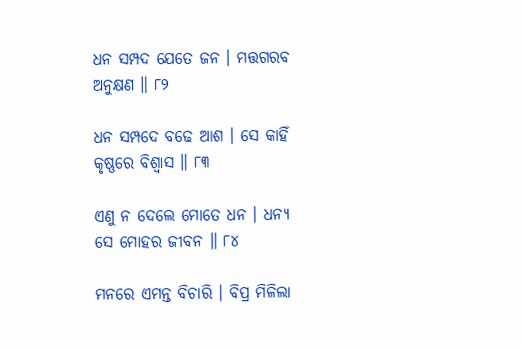ଧନ ସମ୍ପଦ ଯେତେ ଜନ । ମତ୍ତଗରବ ଅନୁକ୍ଷଣ ॥ ୮୨

ଧନ ସମ୍ପଦେ ବଢେ ଆଶ । ସେ କାହିଁ କୃଷ୍ଣରେ ବିଶ୍ୱାସ ॥ ୮୩

ଏଣୁ ନ ଦେଲେ ମୋତେ ଧନ । ଧନ୍ୟ ସେ ମୋହର ଜୀବନ ॥ ୮୪

ମନରେ ଏମନ୍ତ ବିଚାରି । ବିପ୍ର ମିଳିଲା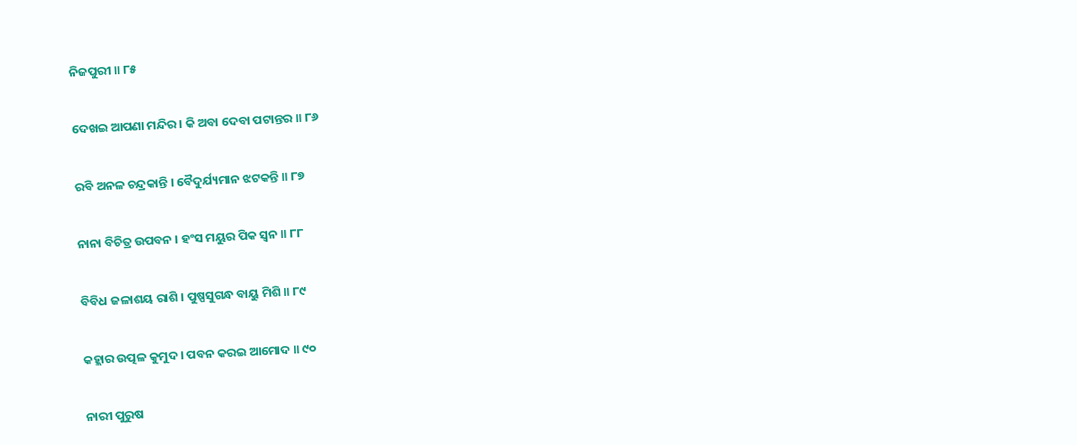ନିଜପୁରୀ ॥ ୮୫

ଦେଖଇ ଆପଣା ମନ୍ଦିର । କି ଅବା ଦେବା ପଟାନ୍ତର ॥ ୮୬

ରବି ଅନଳ ଚନ୍ଦ୍ରକାନ୍ତି । ବୈଦୁର୍ଯ୍ୟମାନ ଝଟକନ୍ତି ॥ ୮୭

ନାନା ବିଚିତ୍ର ଉପବନ । ହଂସ ମୟୁର ପିକ ସ୍ୱନ ॥ ୮୮

ବିବିଧ ଜଳାଶୟ ରାଶି । ପୁଷ୍ପସୁଗନ୍ଧ ବାୟୁ ମିଶି ॥ ୮୯

କହ୍ଲାର ଉତ୍ପଳ କୁମୁଦ । ପବନ କରଇ ଆମୋଦ ॥ ୯୦

ନାରୀ ପୁରୁଷ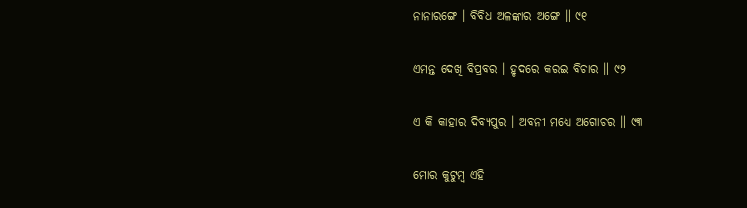ନାନାରଙ୍ଗେ । ବିବିଧ ଅଳଙ୍କାର ଅଙ୍ଗେ ॥ ୯୧

ଏମନ୍ତ ଦେଖି ବିପ୍ରବର । ହୃଦରେ କରଇ ବିଚାର ॥ ୯୨

ଏ କି କାହାର ଦିବ୍ୟପୁର । ଅବନୀ ମଧ୍ୟେ ଅଗୋଚର ॥ ୯୩

ମୋର କୁଟୁମ୍ବ ଏହି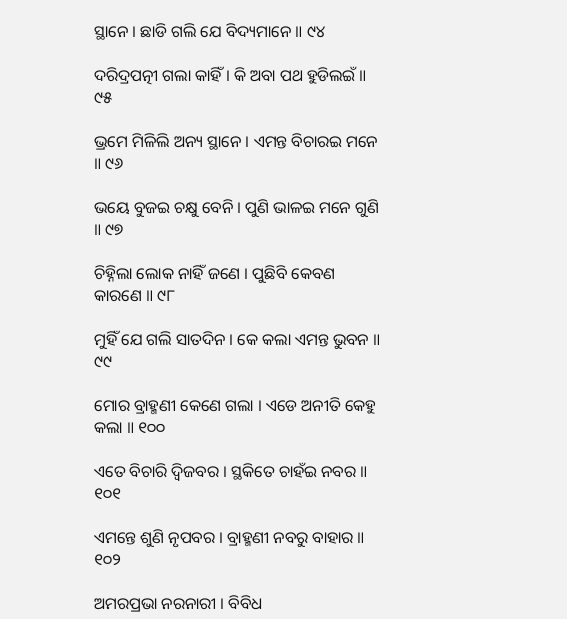ସ୍ଥାନେ । ଛାଡି ଗଲି ଯେ ବିଦ୍ୟମାନେ ॥ ୯୪

ଦରିଦ୍ରପତ୍ନୀ ଗଲା କାହିଁ । କି ଅବା ପଥ ହୁଡିଲଇଁ ॥ ୯୫

ଭ୍ରମେ ମିଳିଲି ଅନ୍ୟ ସ୍ଥାନେ । ଏମନ୍ତ ବିଚାରଇ ମନେ ॥ ୯୬

ଭୟେ ବୁଜଇ ଚକ୍ଷୁ ବେନି । ପୁଣି ଭାଳଇ ମନେ ଗୁଣି ॥ ୯୭

ଚିହ୍ନିଲା ଲୋକ ନାହିଁ ଜଣେ । ପୁଛିବି କେବଣ କାରଣେ ॥ ୯୮

ମୁହିଁ ଯେ ଗଲି ସାତଦିନ । କେ କଲା ଏମନ୍ତ ଭୁବନ ॥ ୯୯

ମୋର ବ୍ରାହ୍ମଣୀ କେଣେ ଗଲା । ଏଡେ ଅନୀତି କେହୁ କଲା ॥ ୧୦୦

ଏତେ ବିଚାରି ଦ୍ୱିଜବର । ସ୍ଥକିତେ ଚାହଁଇ ନବର ॥ ୧୦୧

ଏମନ୍ତେ ଶୁଣି ନୃପବର । ବ୍ରାହ୍ମଣୀ ନବରୁ ବାହାର ॥ ୧୦୨

ଅମରପ୍ରଭା ନରନାରୀ । ବିବିଧ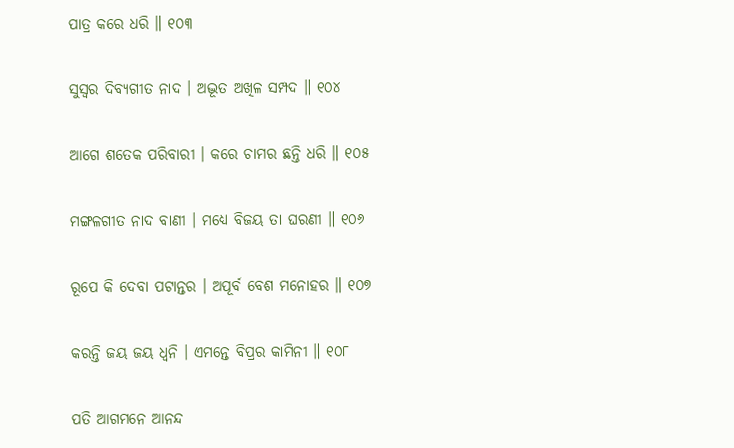ପାତ୍ର କରେ ଧରି ॥ ୧୦୩

ସୁସ୍ୱର ଦିବ୍ୟଗୀତ ନାଦ । ଅଦ୍ଭୂତ ଅଖିଳ ସମ୍ପଦ ॥ ୧୦୪

ଆଗେ ଶତେକ ପରିବାରୀ । କରେ ଚାମର ଛନ୍ତି ଧରି ॥ ୧୦୫

ମଙ୍ଗଳଗୀତ ନାଦ ବାଣୀ । ମଧ୍ୟେ ବିଜୟ ତା ଘରଣୀ ॥ ୧୦୬

ରୂପେ କି ଦେବା ପଟାନ୍ତର । ଅପୂର୍ବ ବେଶ ମନୋହର ॥ ୧୦୭

କରନ୍ତି ଜୟ ଜୟ ଧ୍ୱନି । ଏମନ୍ତେ ବିପ୍ରର କାମିନୀ ॥ ୧୦୮

ପତି ଆଗମନେ ଆନନ୍ଦ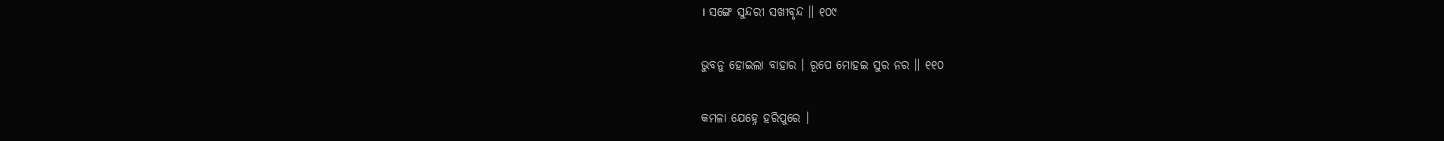। ସଙ୍ଗେ ସୁନ୍ଦରୀ ସଖୀବୃନ୍ଦ ॥ ୧୦୯

ଭୁବନୁ ହୋଇଲା ବାହାର । ରୂପେ ମୋହଇ ସୁର ନର ॥ ୧୧୦

କମଳା ଯେହ୍ନେ ହରିପୁରେ ।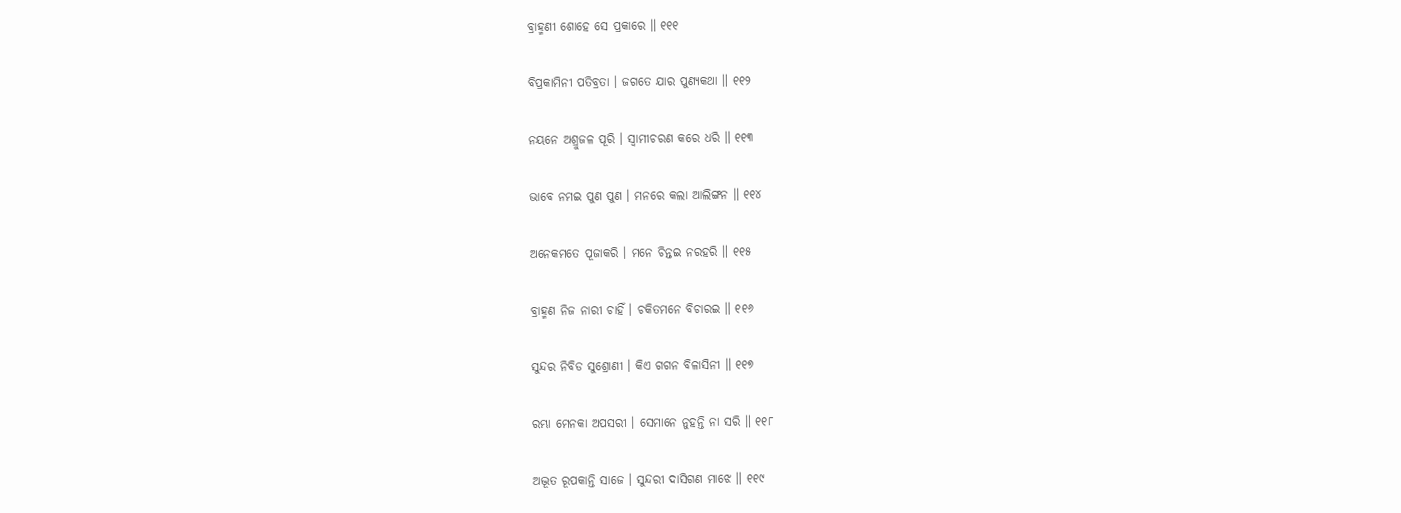ବ୍ରାହ୍ମଣୀ ଶୋହେ ସେ ପ୍ରକାରେ ॥ ୧୧୧

ବିପ୍ରକାମିନୀ ପତିବ୍ରତା । ଜଗତେ ଯାର ପୁଣ୍ୟକଥା ॥ ୧୧୨

ନୟନେ ଅଶ୍ରୁଜଳ ପୂରି । ସ୍ୱାମୀଚରଣ କରେ ଧରି ॥ ୧୧୩

ଭାବେ ନମଇ ପୁଣ ପୁଣ । ମନରେ କଲା ଆଲିଙ୍ଗନ ॥ ୧୧୪

ଅନେକମତେ ପୂଜାକରି । ମନେ ଚିନ୍ତଇ ନରହରି ॥ ୧୧୫

ବ୍ରାହ୍ମଣ ନିଜ ନାରୀ ଚାହିଁ । ଚକିତମନେ ବିଚାରଇ ॥ ୧୧୬

ସୁନ୍ଦର ନିବିଡ ସୁଶ୍ରୋଣୀ । କିଏ ଗଗନ ବିଳାସିନୀ ॥ ୧୧୭

ରମ୍ଭା ମେନକା ଅପସରୀ । ସେମାନେ ନୁହନ୍ତି ନା ସରି ॥ ୧୧୮

ଅଦ୍ଭୂତ ରୂପକାନ୍ତି ସାଜେ । ସୁନ୍ଦରୀ ଦାସିଗଣ ମାଝେ ॥ ୧୧୯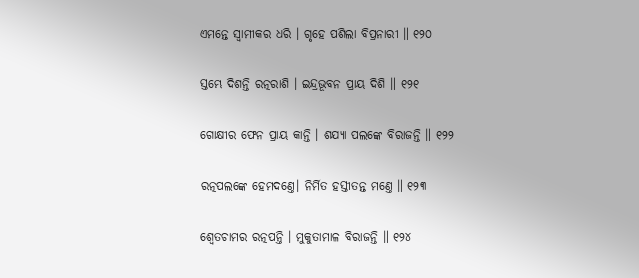ଏମନ୍ତେ ସ୍ୱାମୀକର ଧରି । ଗୃହେ ପଶିଲା ବିପ୍ରନାରୀ ॥ ୧୨୦

ସ୍ତମ୍ଭେ ଦିଶନ୍ତି ରତ୍ନରାଶି । ଇନ୍ଦ୍ରଭୂବନ ପ୍ରାୟ ଦିଶି ॥ ୧୨୧

ଗୋକ୍ଷୀର ଫେନ ପ୍ରାୟ କାନ୍ତି । ଶଯ୍ୟା ପଲଙ୍କେ ବିରାଜନ୍ତି ॥ ୧୨୨

ରତ୍ନପଲଙ୍କେ ହେମଦଣ୍ତେ। ନିର୍ମିତ ହସ୍ତୀତନ୍ତ ମଣ୍ତେ ॥ ୧୨୩

ଶ୍ୱେତଚାମର ରତ୍ନପନ୍ତି । ମୁକୁତାମାଳ ବିରାଜନ୍ତି ॥ ୧୨୪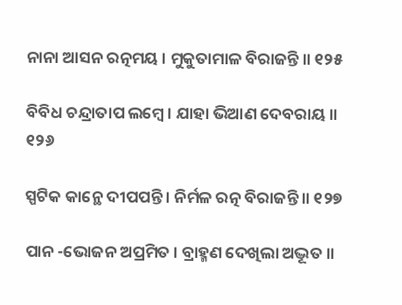ନାନା ଆସନ ରତ୍ନମୟ । ମୁକୁତାମାଳ ବିରାଜନ୍ତି ॥ ୧୨୫

ବିବିଧ ଚନ୍ଦ୍ରାତାପ ଲମ୍ବେ । ଯାହା ଭିଆଣ ଦେବରାୟ ॥ ୧୨୬

ସ୍ପଟିକ କାନ୍ଥେ ଦୀପପନ୍ତି । ନିର୍ମଳ ରତ୍ନ ବିରାଜନ୍ତି ॥ ୧୨୭

ପାନ -ଭୋଜନ ଅପ୍ରମିତ । ବ୍ରାହ୍ମଣ ଦେଖିଲା ଅଦ୍ଭୂତ ॥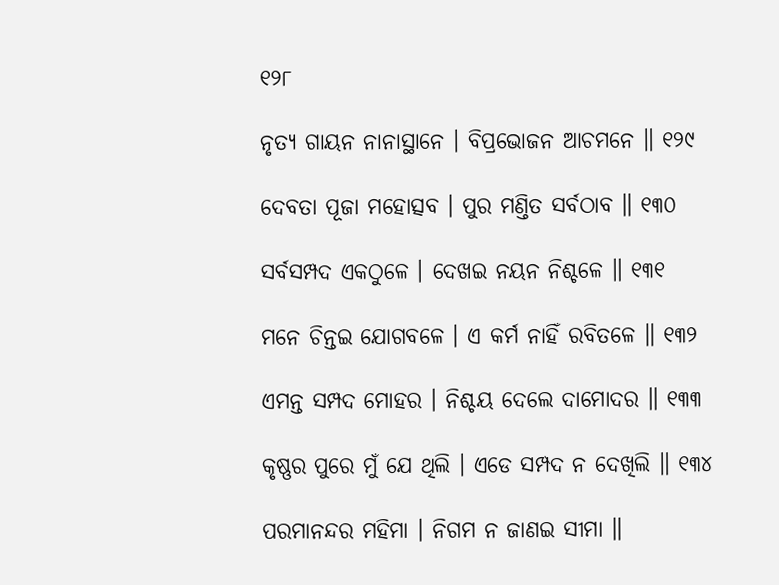୧୨୮

ନୃତ୍ୟ ଗାୟନ ନାନାସ୍ଥାନେ । ବିପ୍ରଭୋଜନ ଆଚମନେ ॥ ୧୨୯

ଦେବତା ପୂଜା ମହୋତ୍ସବ । ପୁର ମଣ୍ତିତ ସର୍ବଠାବ ॥ ୧୩୦

ସର୍ବସମ୍ପଦ ଏକଠୁଳେ । ଦେଖଇ ନୟନ ନିଶ୍ଚଳେ ॥ ୧୩୧

ମନେ ଚିନ୍ତଇ ଯୋଗବଳେ । ଏ କର୍ମ ନାହିଁ ରବିତଳେ ॥ ୧୩୨

ଏମନ୍ତ ସମ୍ପଦ ମୋହର । ନିଶ୍ଚୟ ଦେଲେ ଦାମୋଦର ॥ ୧୩୩

କୃଷ୍ଣର ପୁରେ ମୁଁ ଯେ ଥିଲି । ଏଡେ ସମ୍ପଦ ନ ଦେଖିଲି ॥ ୧୩୪

ପରମାନନ୍ଦର ମହିମା । ନିଗମ ନ ଜାଣଇ ସୀମା ॥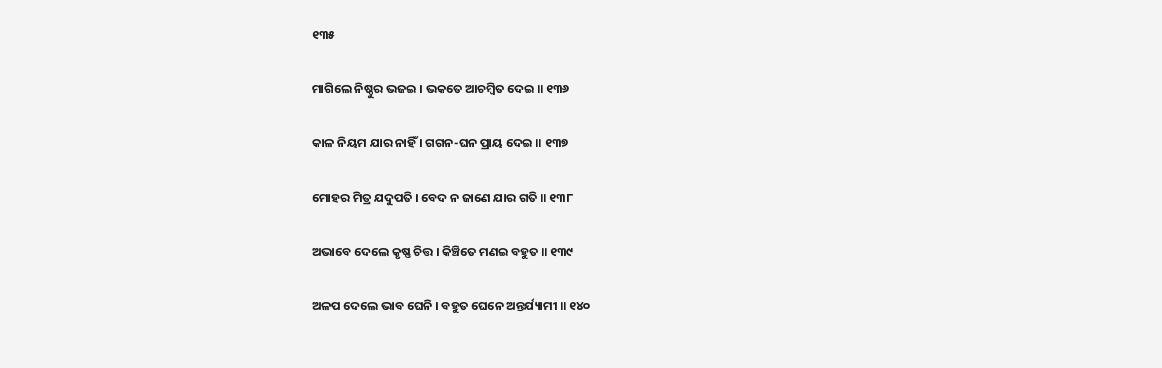୧୩୫

ମାଗିଲେ ନିଷ୍ଠୁର ଭଜଇ । ଭକତେ ଆଚମ୍ବିତ ଦେଇ ॥ ୧୩୬

କାଳ ନିୟମ ଯାର ନାହିଁ । ଗଗନ-ଘନ ପ୍ରାୟ ଦେଇ ॥ ୧୩୭

ମୋହର ମିତ୍ର ଯଦୁପତି । ବେଦ ନ ଜାଣେ ଯାର ଗତି ॥ ୧୩୮

ଅଭାବେ ଦେଲେ କୃଷ୍ଣ ଚିତ୍ତ । କିଞ୍ଚିତେ ମଣଇ ବହୁତ ॥ ୧୩୯

ଅଳପ ଦେଲେ ଭାବ ଘେନି । ବହୁତ ଘେନେ ଅନ୍ତର୍ଯ୍ୟାମୀ ॥ ୧୪୦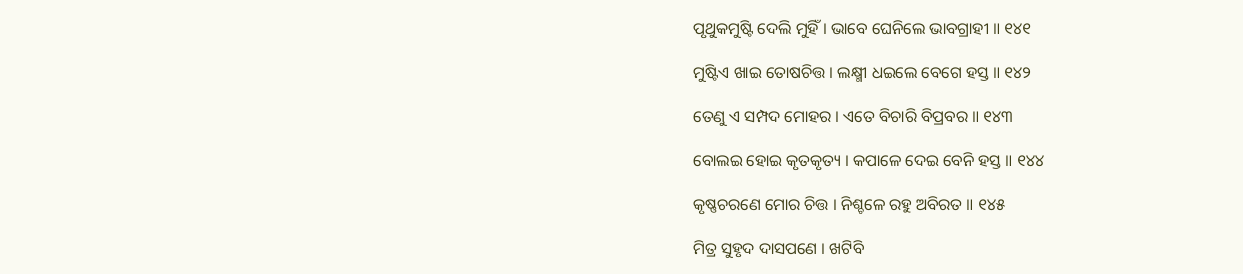ପୃଥୁକମୁଷ୍ଟି ଦେଲି ମୁହିଁ । ଭାବେ ଘେନିଲେ ଭାବଗ୍ରାହୀ ॥ ୧୪୧

ମୁଷ୍ଟିଏ ଖାଇ ତୋଷଚିତ୍ତ । ଲକ୍ଷ୍ମୀ ଧଇଲେ ବେଗେ ହସ୍ତ ॥ ୧୪୨

ତେଣୁ ଏ ସମ୍ପଦ ମୋହର । ଏତେ ବିଚାରି ବିପ୍ରବର ॥ ୧୪୩

ବୋଲଇ ହୋଇ କୃତକୃତ୍ୟ । କପାଳେ ଦେଇ ବେନି ହସ୍ତ ॥ ୧୪୪

କୃଷ୍ଣଚରଣେ ମୋର ଚିତ୍ତ । ନିଶ୍ଚଳେ ରହୁ ଅବିରତ ॥ ୧୪୫

ମିତ୍ର ସୁହୃଦ ଦାସପଣେ । ଖଟିବି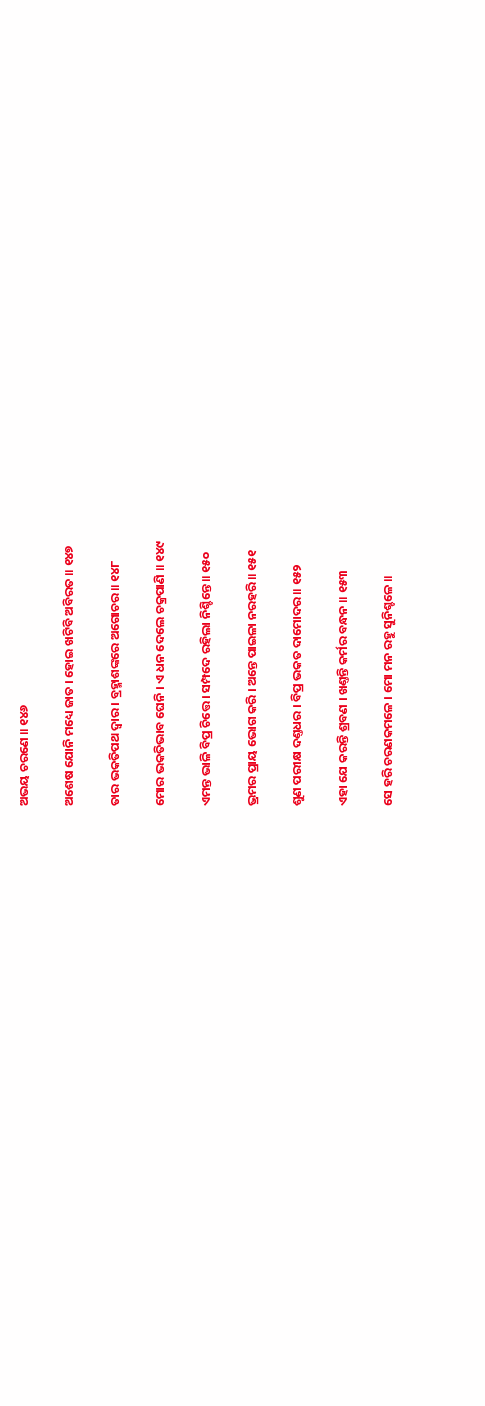ଅଭୟ ଚରଣେ ॥ ୧୪୬

ଅଶେଷ ଯୋନି ମଧ୍ୟେ ଜାତ । ହୋଇ ଖଟିବି ଅବିରତ ॥ ୧୪୭

ତାର ଭକତିପଥ ଦ୍ୱାର । ବ୍ରହ୍ମାଶଙ୍କରେ ଅଗୋଚର ॥ ୧୪୮

ମୋର ଭକତିଭାବ ଘେନି । ଏ ଧନ ଦେଲେ ଚକ୍ରପାଣି ॥ ୧୪୯

ଏମନ୍ତ ଭାଳି ବିପ୍ର ଚିତ୍ତେ । ସମ୍ପଦେ ରହିଲା ନିଶ୍ଚିନ୍ତେ ॥ ୧୫୦

ଭ୍ରମର ପ୍ରାୟ ଭୋଗ କରି । ଅନ୍ତେ ପାଇଳା ନରହରି ॥ ୧୫୧

ଶୁଣ ପରୀକ୍ଷ ଦଣ୍ତଧର । ବିପ୍ର ଭକତ ଦାମୋଦର ॥ ୧୫୨

ଏହା ଯେ କରନ୍ତି ଶ୍ରବଣ । ଖଣ୍ତନ୍ତି କର୍ମର ବନ୍ଧନ ॥ ୧୫୩

ସେ ହରି ଚରଣକମଳେ । ମୋ ମନ ରହୁ ସୁନିଶ୍ଚଳେ ॥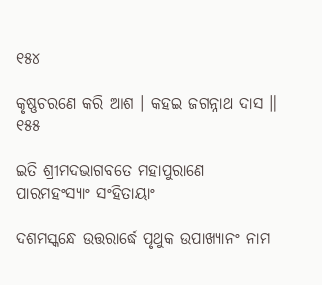୧୫୪

କୃଷ୍ଣଚରଣେ କରି ଆଶ । କହଇ ଜଗନ୍ନାଥ ଦାସ ॥ ୧୫୫

ଇତି ଶ୍ରୀମଦଭାଗବତେ ମହାପୁରାଣେ ପାରମହଂସ୍ୟାଂ ସଂହିତାୟାଂ

ଦଶମସ୍କନ୍ଧେ ଉତ୍ତରାର୍ଦ୍ଧେ ପୃଥୁକ ଉପାଖ୍ୟାନଂ ନାମ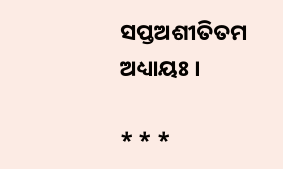ସପ୍ତଅଶୀତିତମ ଅଧ୍ୟାୟଃ ।

* * *